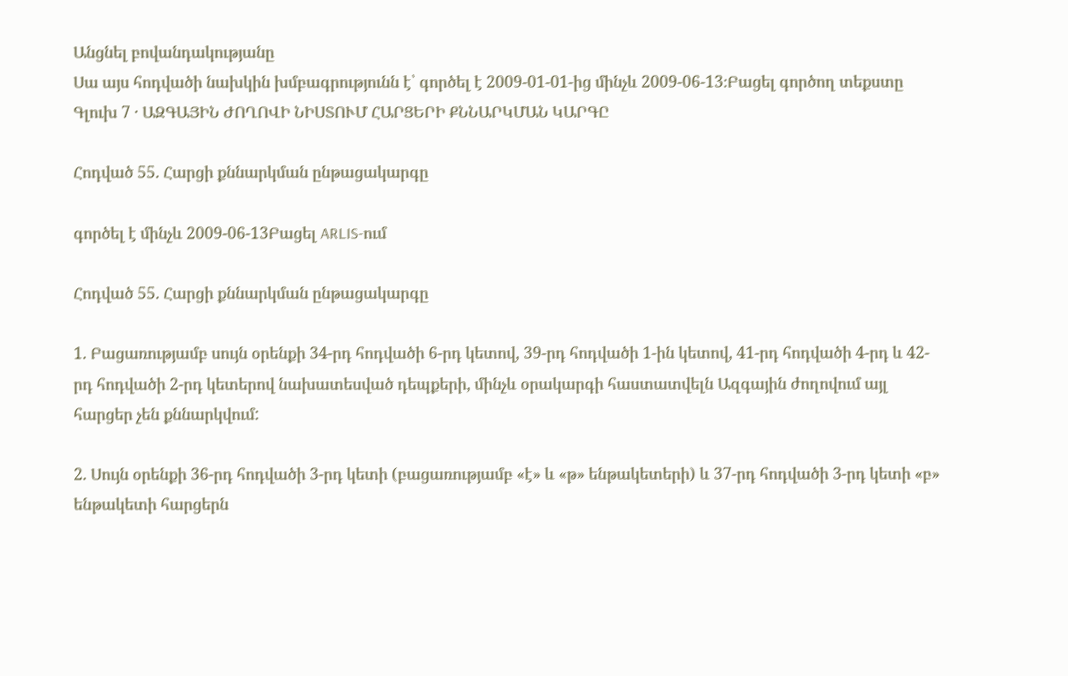Անցնել բովանդակությանը
Սա այս հոդվածի նախկին խմբագրությունն է՝ գործել է 2009-01-01-ից մինչև 2009-06-13։Բացել գործող տեքստը
Գլուխ 7 · ԱԶԳԱՅԻՆ ԺՈՂՈՎԻ ՆԻՍՏՈՒՄ ՀԱՐՑԵՐԻ ՔՆՆԱՐԿՄԱՆ ԿԱՐԳԸ

Հոդված 55. Հարցի քննարկման ընթացակարգը

գործել է մինչև 2009-06-13Բացել ARLIS-ում

Հոդված 55. Հարցի քննարկման ընթացակարգը

1. Բացառությամբ սույն օրենքի 34-րդ հոդվածի 6-րդ կետով, 39-րդ հոդվածի 1-ին կետով, 41-րդ հոդվածի 4-րդ և 42-րդ հոդվածի 2-րդ կետերով նախատեսված դեպքերի, մինչև օրակարգի հաստատվելն Ազգային ժողովում այլ հարցեր չեն քննարկվում:

2. Սույն օրենքի 36-րդ հոդվածի 3-րդ կետի (բացառությամբ «է» և «թ» ենթակետերի) և 37-րդ հոդվածի 3-րդ կետի «բ» ենթակետի հարցերն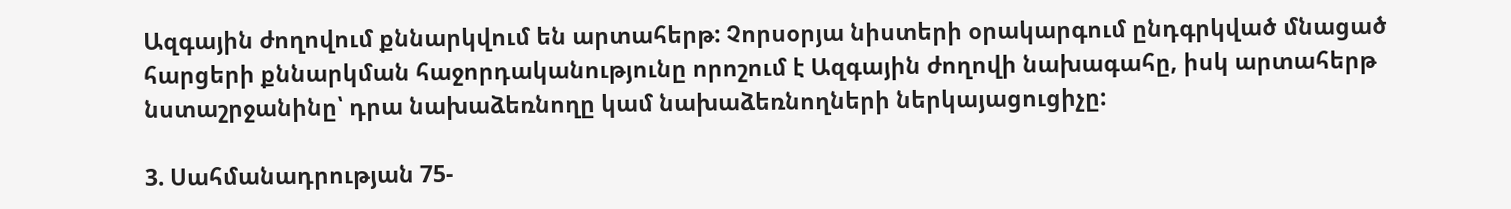Ազգային ժողովում քննարկվում են արտահերթ: Չորսօրյա նիստերի օրակարգում ընդգրկված մնացած հարցերի քննարկման հաջորդականությունը որոշում է Ազգային ժողովի նախագահը, իսկ արտահերթ նստաշրջանինը՝ դրա նախաձեռնողը կամ նախաձեռնողների ներկայացուցիչը:

3. Սահմանադրության 75-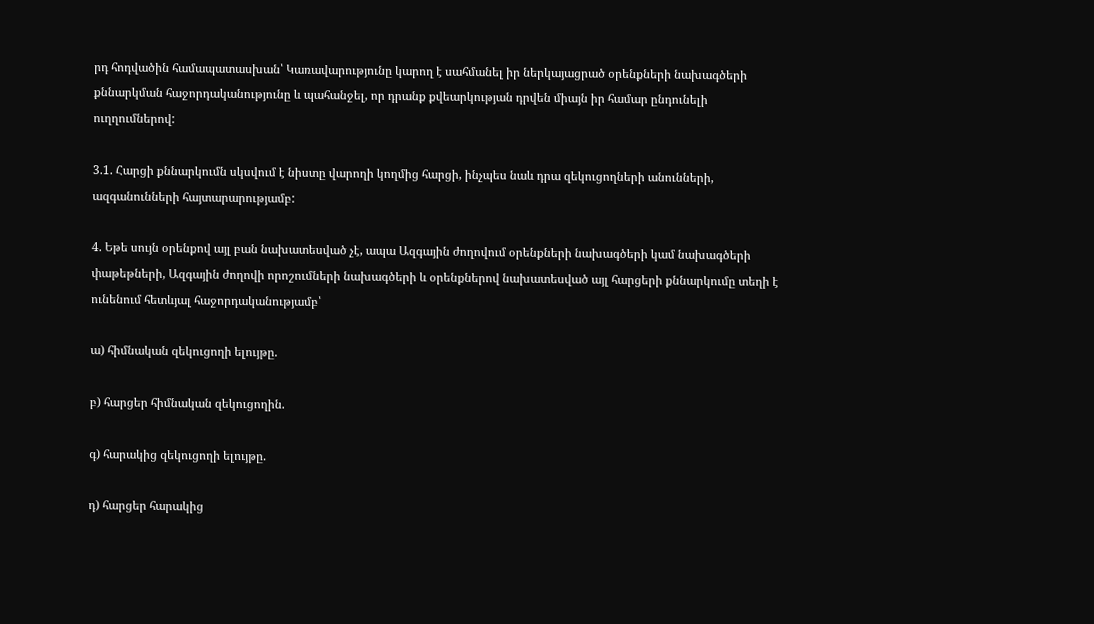րդ հոդվածին համապատասխան՝ Կառավարությունը կարող է սահմանել իր ներկայացրած օրենքների նախագծերի քննարկման հաջորդականությունը և պահանջել, որ դրանք քվեարկության դրվեն միայն իր համար ընդունելի ուղղումներով:

3.1. Հարցի քննարկումն սկսվում է նիստը վարողի կողմից հարցի, ինչպես նաև դրա զեկուցողների անունների, ազգանունների հայտարարությամբ:

4. Եթե սույն օրենքով այլ բան նախատեսված չէ, ապա Ազգային ժողովում օրենքների նախագծերի կամ նախագծերի փաթեթների, Ազգային ժողովի որոշումների նախագծերի և օրենքներով նախատեսված այլ հարցերի քննարկումը տեղի է ունենում հետևյալ հաջորդականությամբ՝

ա) հիմնական զեկուցողի ելույթը.

բ) հարցեր հիմնական զեկուցողին.

գ) հարակից զեկուցողի ելույթը.

դ) հարցեր հարակից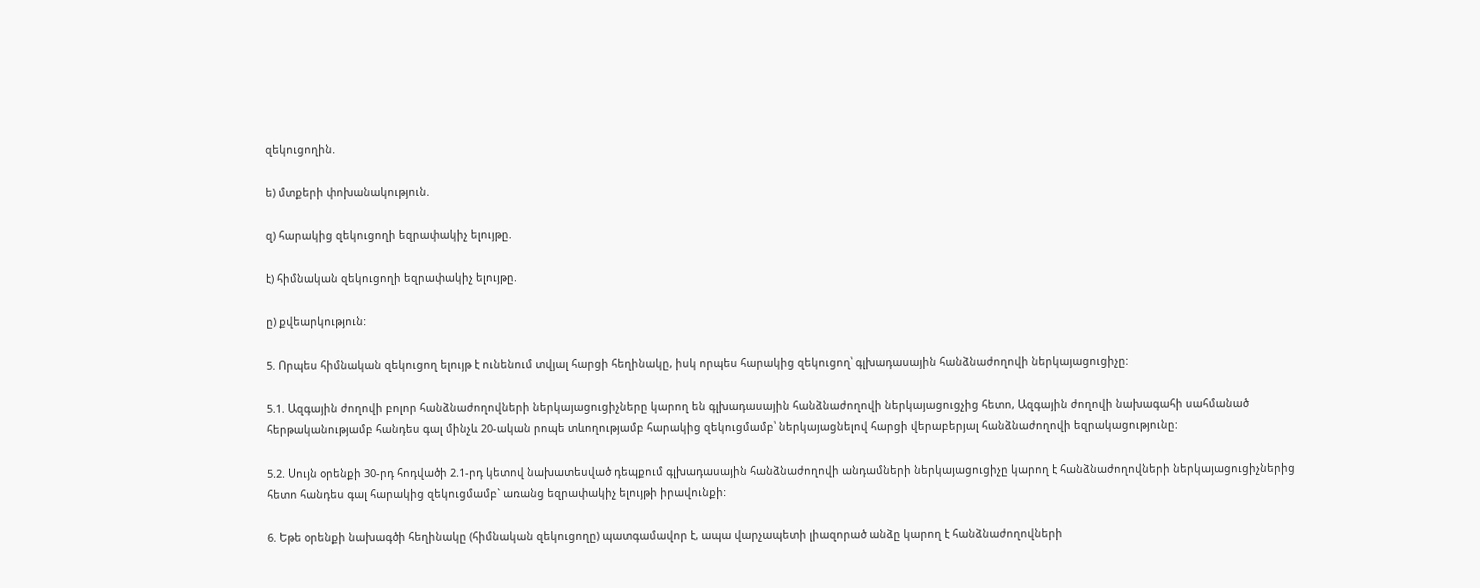զեկուցողին.

ե) մտքերի փոխանակություն.

զ) հարակից զեկուցողի եզրափակիչ ելույթը.

է) հիմնական զեկուցողի եզրափակիչ ելույթը.

ը) քվեարկություն:

5. Որպես հիմնական զեկուցող ելույթ է ունենում տվյալ հարցի հեղինակը, իսկ որպես հարակից զեկուցող՝ գլխադասային հանձնաժողովի ներկայացուցիչը:

5.1. Ազգային ժողովի բոլոր հանձնաժողովների ներկայացուցիչները կարող են գլխադասային հանձնաժողովի ներկայացուցչից հետո, Ազգային ժողովի նախագահի սահմանած հերթականությամբ հանդես գալ մինչև 20-ական րոպե տևողությամբ հարակից զեկուցմամբ՝ ներկայացնելով հարցի վերաբերյալ հանձնաժողովի եզրակացությունը:

5.2. Սույն օրենքի 30-րդ հոդվածի 2.1-րդ կետով նախատեսված դեպքում գլխադասային հանձնաժողովի անդամների ներկայացուցիչը կարող է հանձնաժողովների ներկայացուցիչներից հետո հանդես գալ հարակից զեկուցմամբ` առանց եզրափակիչ ելույթի իրավունքի:

6. Եթե օրենքի նախագծի հեղինակը (հիմնական զեկուցողը) պատգամավոր է, ապա վարչապետի լիազորած անձը կարող է հանձնաժողովների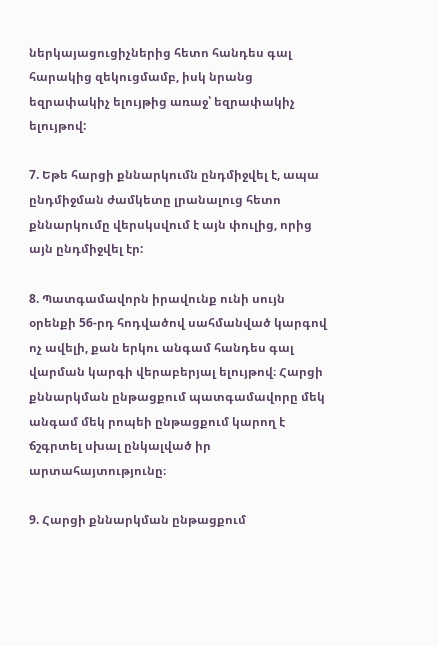ներկայացուցիչներից հետո հանդես գալ հարակից զեկուցմամբ, իսկ նրանց եզրափակիչ ելույթից առաջ՝ եզրափակիչ ելույթով:

7. Եթե հարցի քննարկումն ընդմիջվել է, ապա ընդմիջման ժամկետը լրանալուց հետո քննարկումը վերսկսվում է այն փուլից, որից այն ընդմիջվել էր:

8. Պատգամավորն իրավունք ունի սույն օրենքի 56-րդ հոդվածով սահմանված կարգով ոչ ավելի, քան երկու անգամ հանդես գալ վարման կարգի վերաբերյալ ելույթով։ Հարցի քննարկման ընթացքում պատգամավորը մեկ անգամ մեկ րոպեի ընթացքում կարող է ճշգրտել սխալ ընկալված իր արտահայտությունը։

9. Հարցի քննարկման ընթացքում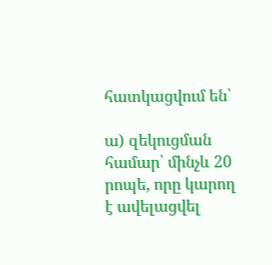հատկացվում են՝

ա) զեկուցման համար՝ մինչև 20 րոպե, որը կարող է ավելացվել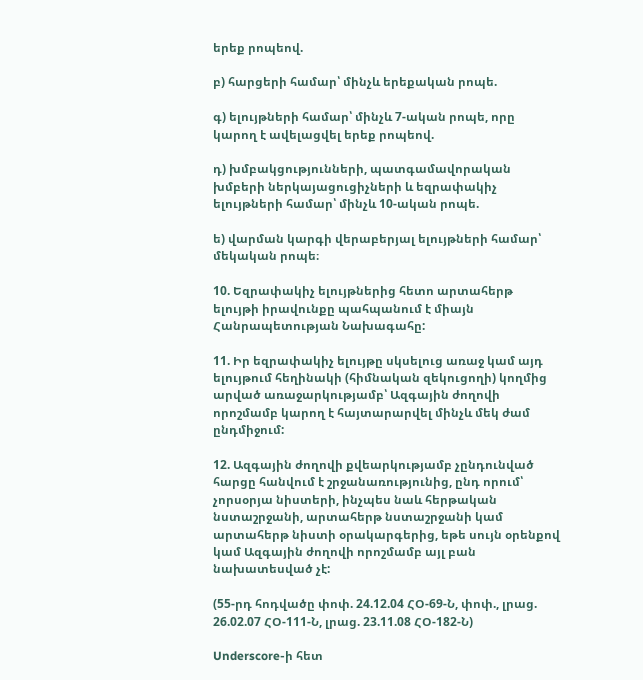երեք րոպեով.

բ) հարցերի համար՝ մինչև երեքական րոպե.

գ) ելույթների համար՝ մինչև 7-ական րոպե, որը կարող է ավելացվել երեք րոպեով.

դ) խմբակցությունների, պատգամավորական խմբերի ներկայացուցիչների և եզրափակիչ ելույթների համար՝ մինչև 10-ական րոպե.

ե) վարման կարգի վերաբերյալ ելույթների համար՝ մեկական րոպե։

10. Եզրափակիչ ելույթներից հետո արտահերթ ելույթի իրավունքը պահպանում է միայն Հանրապետության Նախագահը:

11. Իր եզրափակիչ ելույթը սկսելուց առաջ կամ այդ ելույթում հեղինակի (հիմնական զեկուցողի) կողմից արված առաջարկությամբ՝ Ազգային ժողովի որոշմամբ կարող է հայտարարվել մինչև մեկ ժամ ընդմիջում:

12. Ազգային ժողովի քվեարկությամբ չընդունված հարցը հանվում է շրջանառությունից, ընդ որում՝ չորսօրյա նիստերի, ինչպես նաև հերթական նստաշրջանի, արտահերթ նստաշրջանի կամ արտահերթ նիստի օրակարգերից, եթե սույն օրենքով կամ Ազգային ժողովի որոշմամբ այլ բան նախատեսված չէ:

(55-րդ հոդվածը փոփ. 24.12.04 ՀՕ-69-Ն, փոփ., լրաց. 26.02.07 ՀՕ-111-Ն, լրաց. 23.11.08 ՀՕ-182-Ն)

Underscore-ի հետ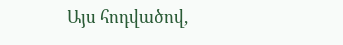Այս հոդվածով,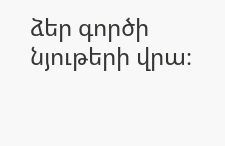ձեր գործի նյութերի վրա։